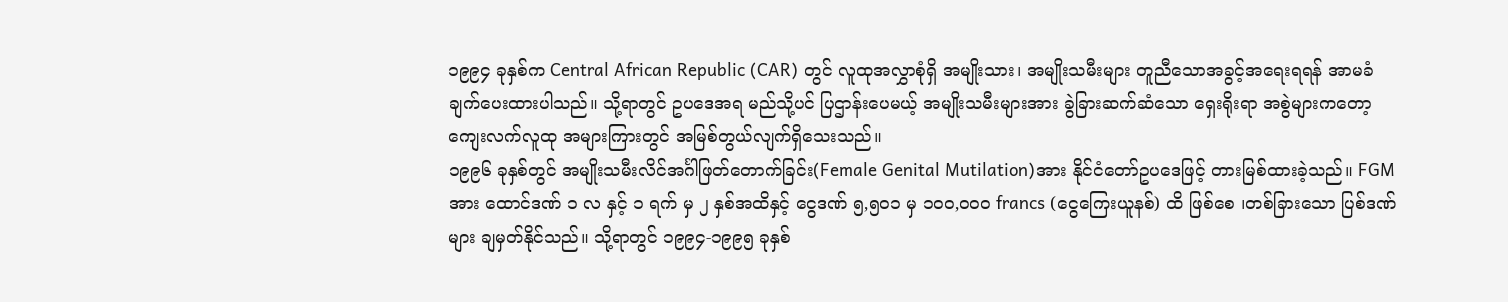၁၉၉၄ ခုနှစ်က Central African Republic (CAR) တွင် လူထုအလွှာစုံရှိ အမျိုးသား၊ အမျိုးသမီးများ တူညီသောအခွင့်အရေးရရန် အာမခံချက်ပေးထားပါသည်။ သို့ရာတွင် ဥပဒေအရ မည်သို့ပင် ပြဌာန်းပေမယ့် အမျိုးသမီးများအား ခွဲခြားဆက်ဆံသော ရှေးရိုးရာ အစွဲများကတော့ ကျေးလက်လူထု အများကြားတွင် အမြစ်တွယ်လျက်ရှိသေးသည်။
၁၉၉၆ ခုနှစ်တွင် အမျိုးသမီးလိင်အင်္ဂါဖြတ်တောက်ခြင်း(Female Genital Mutilation)အား နိုင်ငံတော်ဥပဒေဖြင့် တားမြစ်ထားခဲ့သည်။ FGM အား ထောင်ဒဏ် ၁ လ နှင့် ၁ ရက် မှ ၂ နှစ်အထိနှင့် ငွေဒဏ် ၅,၅၀၁ မှ ၁၀၀,၀၀၀ francs (ငွေကြေးယူနစ်) ထိ ဖြစ်စေ ၊တစ်ခြားသော ပြစ်ဒဏ်များ ချမှတ်နိုင်သည်။ သို့ရာတွင် ၁၉၉၄-၁၉၉၅ ခုနှစ်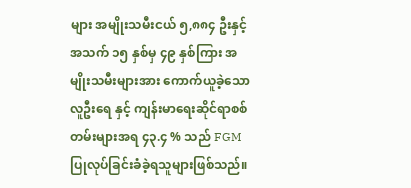များ အမျိုးသမီးငယ် ၅,၈၈၄ ဦးနှင့် အသက် ၁၅ နှစ်မှ ၄၉ နှစ်ကြား အမျိုးသမီးများအား ကောက်ယူခဲ့သောလူဦးရေ နှင့် ကျန်းမာရေးဆိုင်ရာစစ်တမ်းများအရ ၄၃.၄ % သည် FGM ပြုလုပ်ခြင်းခံခဲ့ရသူများဖြစ်သည်။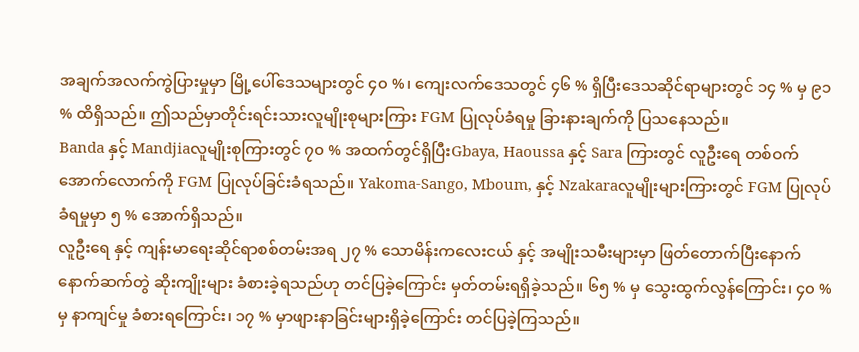အချက်အလက်ကွဲပြားမှုမှာ မြို့ပေါ်ဒေသများတွင် ၄၀ %၊ ကျေးလက်ဒေသတွင် ၄၆ % ရှိပြီးဒေသဆိုင်ရာများတွင် ၁၄ % မှ ၉၁ % ထိရှိသည်။ ဤသည်မှာတိုင်းရင်းသားလူမျိုးစုများကြား FGM ပြုလုပ်ခံရမှု ခြားနားချက်ကို ပြသနေသည်။
Banda နှင့် Mandjiaလူမျိုးစုကြားတွင် ၇၀ % အထက်တွင်ရှိပြီးGbaya, Haoussa နှင့် Sara ကြားတွင် လူဦးရေ တစ်ဝက်အောက်လောက်ကို FGM ပြုလုပ်ခြင်းခံရသည်။ Yakoma-Sango, Mboum, နှင့် Nzakaraလူမျိုးများကြားတွင် FGM ပြုလုပ်ခံရမှုမှာ ၅ % အောက်ရှိသည်။
လူဦးရေ နှင့် ကျန်းမာရေးဆိုင်ရာစစ်တမ်းအရ ၂၇ % သောမိန်းကလေးငယ် နှင့် အမျိုးသမီးများမှာ ဖြတ်တောက်ပြီးနောက် နောက်ဆက်တွဲ ဆိုးကျိုးများ ခံစားခဲ့ရသည်ဟု တင်ပြခဲ့ကြောင်း မှတ်တမ်းရရှိခဲ့သည်။ ၆၅ % မှ သွေးထွက်လွန်ကြောင်း၊ ၄၀ % မှ နာကျင်မှု ခံစားရကြောင်း၊ ၁၇ % မှာဖျားနာခြင်းများရှိခဲ့ကြောင်း တင်ပြခဲ့ကြသည်။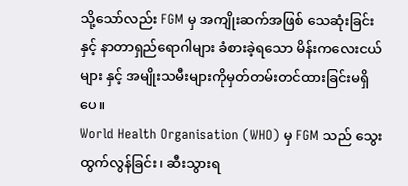သို့သော်လည်း FGM မှ အကျိုးဆက်အဖြစ် သေဆုံးခြင်းနှင့် နာတာရှည်ရောဂါများ ခံစားခဲ့ရသော မိန်းကလေးငယ်များ နှင့် အမျိုးသမီးများကိုမှတ်တမ်းတင်ထားခြင်းမရှိပေ။
World Health Organisation (WHO) မှ FGM သည် သွေးထွက်လွန်ခြင်း၊ ဆီးသွားရ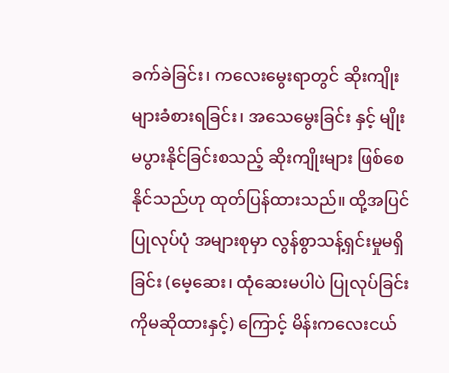ခက်ခဲခြင်း၊ ကလေးမွေးရာတွင် ဆိုးကျိုးများခံစားရခြင်း၊ အသေမွေးခြင်း နှင့် မျိုးမပွားနိုင်ခြင်းစသည့် ဆိုးကျိုးများ ဖြစ်စေနိုင်သည်ဟု ထုတ်ပြန်ထားသည်။ ထို့အပြင် ပြုလုပ်ပုံ အများစုမှာ လွန်စွာသန့်ရှင်းမှုမရှိခြင်း (မေ့ဆေး၊ ထုံဆေးမပါပဲ ပြုလုပ်ခြင်းကိုမဆိုထားနှင့်) ကြောင့် မိန်းကလေးငယ်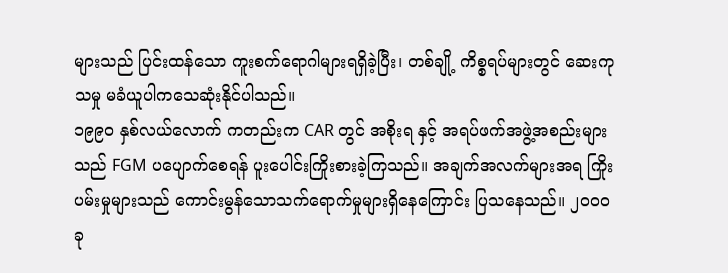များသည် ပြင်းထန်သော ကူးစက်ရောဂါများရရှိခဲ့ပြီး၊ တစ်ချို့ ကိစ္စရပ်များတွင် ဆေးကုသမှု မခံယူပါကသေဆုံးနိုင်ပါသည်။
၁၉၉၀ နှစ်လယ်လောက် ကတည်းက CAR တွင် အစိုးရ နှင့် အရပ်ဖက်အဖွဲ့အစည်းများသည် FGM ပပျောက်စေရန် ပူးပေါင်းကြိုးစားခဲ့ကြသည်။ အချက်အလက်များအရ ကြိုးပမ်းမှုများသည် ကောင်းမွန်သောသက်ရောက်မှုများရှိနေကြောင်း ပြသနေသည်။ ၂၀၀၀ ခု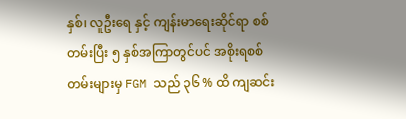နှစ်၊ လူဦးရေ နှင့် ကျန်းမာရေးဆိုင်ရာ စစ်တမ်းပြီး ၅ နှစ်အကြာတွင်ပင် အစိုးရစစ်တမ်းများမှ FGM သည် ၃၆ % ထိ ကျဆင်း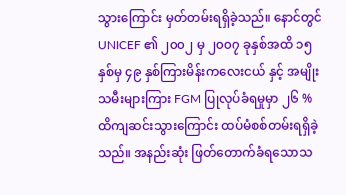သွားကြောင်း မှတ်တမ်းရရှိခဲ့သည်။ နောင်တွင် UNICEF ၏ ၂၀၀၂ မှ ၂၀၀၇ ခုနှစ်အထိ ၁၅ နှစ်မှ ၄၉ နှစ်ကြားမိန်းကလေးငယ် နှင့် အမျိုးသမီးများကြား FGM ပြုလုပ်ခံရမှုမှာ ၂၆ % ထိကျဆင်းသွားကြောင်း ထပ်မံစစ်တမ်းရရှိခဲ့သည်။ အနည်းဆုံး ဖြတ်တောက်ခံရသောသ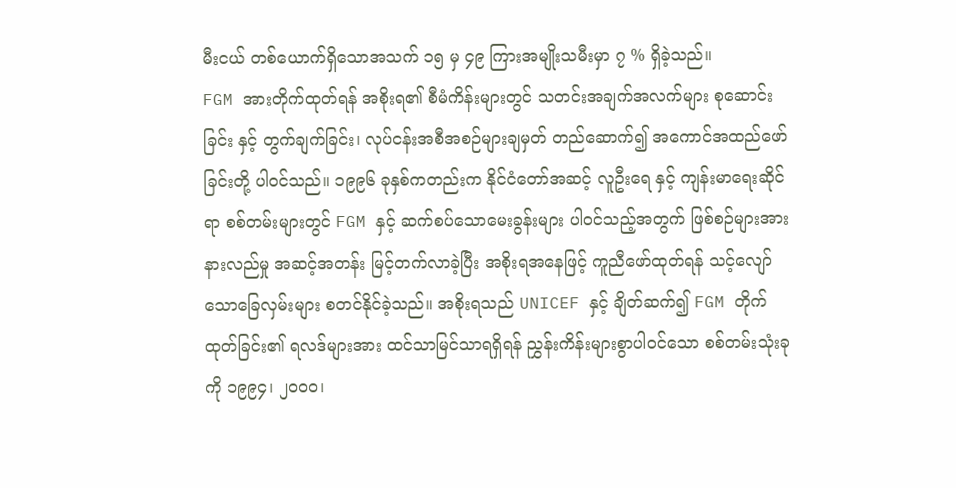မီးငယ် တစ်ယောက်ရှိသောအသက် ၁၅ မှ ၄၉ ကြားအမျိုးသမီးမှာ ၇ % ရှိခဲ့သည်။
FGM အားတိုက်ထုတ်ရန် အစိုးရ၏ စီမံကိန်းများတွင် သတင်းအချက်အလက်များ စုဆောင်းခြင်း နှင့် တွက်ချက်ခြင်း၊ လုပ်ငန်းအစီအစဉ်များချမှတ် တည်ဆောက်၍ အကောင်အထည်ဖော်ခြင်းတို့ ပါဝင်သည်။ ၁၉၉၆ ခုနှစ်ကတည်းက နိုင်ငံတော်အဆင့် လူဦးရေ နှင့် ကျန်းမာရေးဆိုင်ရာ စစ်တမ်းများတွင် FGM နှင့် ဆက်စပ်သောမေးခွန်းများ ပါဝင်သည့်အတွက် ဖြစ်စဉ်များအားနားလည်မှု အဆင့်အတန်း မြင့်တက်လာခဲ့ပြီး အစိုးရအနေဖြင့် ကူညီဖော်ထုတ်ရန် သင့်လျော်သောခြေလှမ်းများ စတင်နိုင်ခဲ့သည်။ အစိုးရသည် UNICEF နှင့် ချိတ်ဆက်၍ FGM တိုက်ထုတ်ခြင်း၏ ရလဒ်များအား ထင်သာမြင်သာရရှိရန် ညွှန်းကိန်းများစွာပါဝင်သော စစ်တမ်းသုံးခုကို ၁၉၉၄၊ ၂၀၀၀၊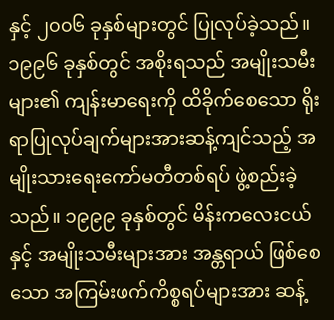နှင့် ၂၀၀၆ ခုနှစ်များတွင် ပြုလုပ်ခဲ့သည်။
၁၉၉၆ ခုနှစ်တွင် အစိုးရသည် အမျိုးသမီးများ၏ ကျန်းမာရေးကို ထိခိုက်စေသော ရိုးရာပြုလုပ်ချက်များအားဆန့်ကျင်သည့် အမျိုးသားရေးကော်မတီတစ်ရပ် ဖွဲ့စည်းခဲ့သည်။ ၁၉၉၉ ခုနှစ်တွင် မိန်းကလေးငယ် နှင့် အမျိုးသမီးများအား အန္တရာယ် ဖြစ်စေသော အကြမ်းဖက်ကိစ္စရပ်များအား ဆန့်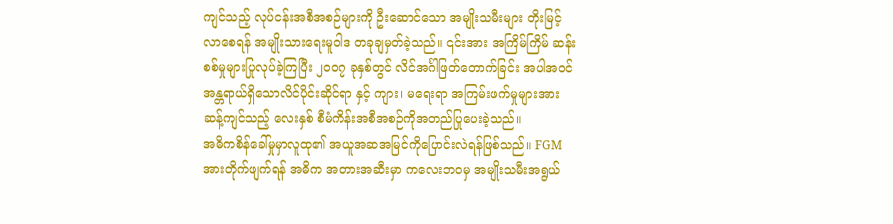ကျင်သည့် လုပ်ငန်းအစီအစဉ်များကို ဦးဆောင်သော အမျိုးသမီးများ တိုးမြင့်လာစေရန် အမျိုးသားရေးမူဝါဒ တခုချမှတ်ခဲ့သည်။ ၎င်းအား အကြိမ်ကြိမ် ဆန်းစစ်မှုများပြုလုပ်ခဲ့ကြပြီး ၂၀၀၇ ခုနှစ်တွင် လိင်အင်္ဂါဖြတ်တောက်ခြင်း အပါအဝင် အန္တရာယ်ရှိသောလိင်ပိုင်းဆိုင်ရာ နှင့် ကျား၊ မရေးရာ အကြမ်းဖက်မှုများအား ဆန့်ကျင်သည့် လေးနှစ် စီမံကိန်းအစီအစဉ်ကိုအတည်ပြုပေးခဲ့သည်။
အဓိကစိန်ခေါ်မှုမှာလူထု၏ အယူအဆအမြင်ကိုပြောင်းလဲရန်ဖြစ်သည်။ FGM အားတိုက်ဖျက်ရန် အဓိက အတားအဆီးမှာ ကလေးဘဝမှ အမျိုးသမီးအရွယ်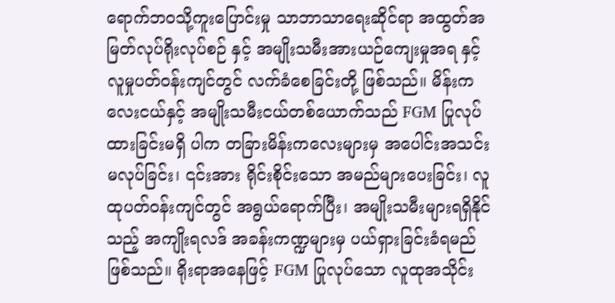ရောက်ဘဝသို့ကူးပြောင်းမှု သာဘာသာရေးဆိုင်ရာ အထွတ်အမြတ်လုပ်ရိုးလုပ်စဉ် နှင့် အမျိုးသမီးအားယဉ်ကျေးမှုအရ နှင့် လူမှုပတ်ဝန်းကျင်တွင် လက်ခံစေခြင်းတို့ ဖြစ်သည်။ မိန်းကလေးငယ်နှင့် အမျိုးသမီးငယ်တစ်ယောက်သည် FGM ပြုလုပ်ထားခြင်းမရှိ ပါက တခြားမိန်းကလေးများမှ အပေါင်းအသင်းမလုပ်ခြင်း၊ ၎င်းအား ရိုင်းစိုင်းသော အမည်များပေးခြင်း၊ လူထုပတ်ဝန်းကျင်တွင် အရွယ်ရောက်ပြီး၊ အမျိုးသမီးများရရှိနိုင်သည့် အကျိုးရလဒ် အခန်းကဏ္ဍများမှ ပယ်ရှားခြင်းခံရမည်ဖြစ်သည်။ ရိုးရာအနေဖြင့် FGM ပြုလုပ်သော လူထုအသိုင်း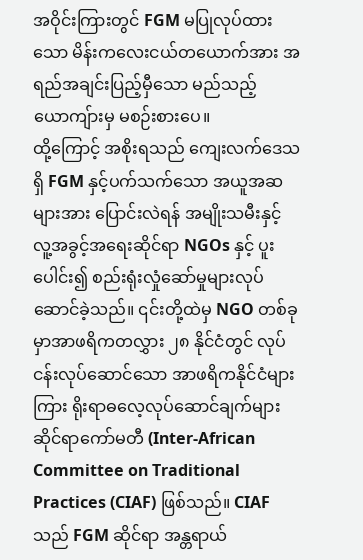အဝိုင်းကြားတွင် FGM မပြုလုပ်ထားသော မိန်းကလေးငယ်တယောက်အား အရည်အချင်းပြည့်မှီသော မည်သည့်ယောကျ်ားမှ မစဉ်းစားပေ။
ထို့ကြောင့် အစိုးရသည် ကျေးလက်ဒေသရှိ FGM နှင့်ပက်သက်သော အယူအဆများအား ပြောင်းလဲရန် အမျိုးသမီးနှင့် လူ့အခွင့်အရေးဆိုင်ရာ NGOs နှင့် ပူးပေါင်း၍ စည်းရုံးလှုံဆော်မှုများလုပ်ဆောင်ခဲ့သည်။ ၎င်းတို့ထဲမှ NGO တစ်ခုမှာအာဖရိကတလွှား ၂၈ နိုင်ငံတွင် လုပ်ငန်းလုပ်ဆောင်သော အာဖရိကနိုင်ငံများကြား ရိုးရာဓလေ့လုပ်ဆောင်ချက်များ ဆိုင်ရာကော်မတီ (Inter-African Committee on Traditional Practices (CIAF) ဖြစ်သည်။ CIAF သည် FGM ဆိုင်ရာ အန္တရာယ်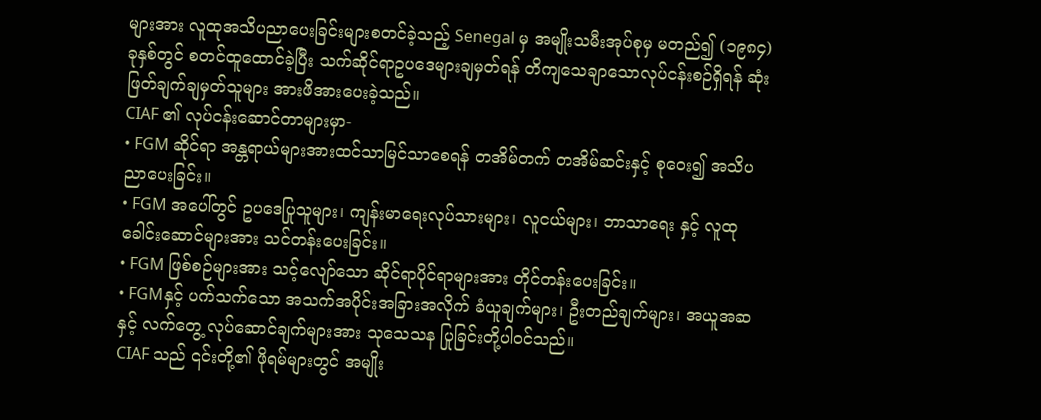များအား လူထုအသိပညာပေးခြင်းများစတင်ခဲ့သည့် Senegal မှ အမျိုးသမီးအုပ်စုမှ မတည်၍ (၁၉၈၄) ခုနှစ်တွင် စတင်ထူထောင်ခဲ့ပြီး သက်ဆိုင်ရာဥပဒေများချမှတ်ရန် တိကျသေချာသောလုပ်ငန်းစဉ်ရှိရန် ဆုံးဖြတ်ချက်ချမှတ်သူများ အားဖိအားပေးခဲ့သည်။
CIAF ၏ လုပ်ငန်းဆောင်တာများမှာ-
• FGM ဆိုင်ရာ အန္တရာယ်များအားထင်သာမြင်သာစေရန် တအိမ်တက် တအိမ်ဆင်းနှင့် စုဝေး၍ အသိပညာပေးခြင်း။
• FGM အပေါ်တွင် ဥပဒေပြုသူများ၊ ကျန်းမာရေးလုပ်သားများ၊ လူငယ်များ၊ ဘာသာရေး နှင့် လူထုခေါင်းဆောင်များအား သင်တန်းပေးခြင်း။
• FGM ဖြစ်စဉ်များအား သင့်လျော်သော ဆိုင်ရာပိုင်ရာများအား တိုင်တန်းပေးခြင်း။
• FGMနှင့် ပက်သက်သော အသက်အပိုင်းအခြားအလိုက် ခံယူချက်များ၊ ဦးတည်ချက်များ၊ အယူအဆ နှင့် လက်တွေ့ လုပ်ဆောင်ချက်များအား သုသေသန ပြုခြင်းတို့ပါဝင်သည်။
CIAF သည် ၎င်းတို့၏ ဖိုရမ်များတွင် အမျိုး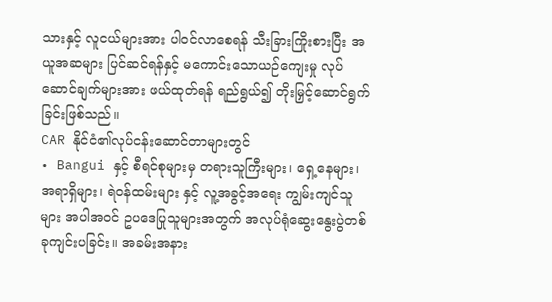သားနှင့် လူငယ်များအား ပါဝင်လာစေရန် သီးခြားကြိုးစားပြီး အယူအဆများ ပြင်ဆင်ရန်နှင့် မကောင်းသောယဉ်ကျေးမှု လုပ်ဆောင်ချက်များအား ဖယ်ထုတ်ရန် ရည်ရွယ်၍ တိုးမြှင့်ဆောင်ရွက်ခြင်းဖြစ်သည်။
CAR နိုင်ငံ၏လုပ်ငန်းဆောင်တာများတွင်
• Bangui နှင့် စီရင်စုများမှ တရားသူကြီးများ၊ ရှေ့နေများ၊ အရာရှိများ၊ ရဲဝန်ထမ်းများ နှင့် လူ့အခွင့်အရေး ကျွမ်းကျင်သူများ အပါအဝင် ဥပဒေပြုသူများအတွက် အလုပ်ရုံဆွေးနွေးပွဲတစ်ခုကျင်းပခြင်း။ အခမ်းအနား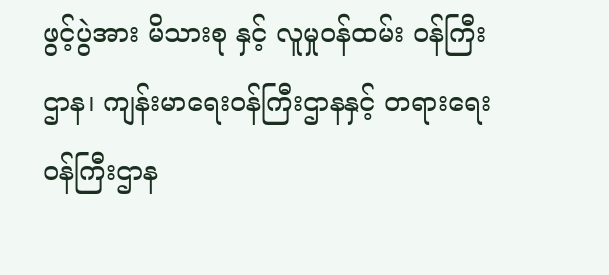ဖွင့်ပွဲအား မိသားစု နှင့် လူမှုဝန်ထမ်း ဝန်ကြီးဌာန၊ ကျန်းမာရေးဝန်ကြီးဌာနနှင့် တရားရေး ဝန်ကြီးဌာန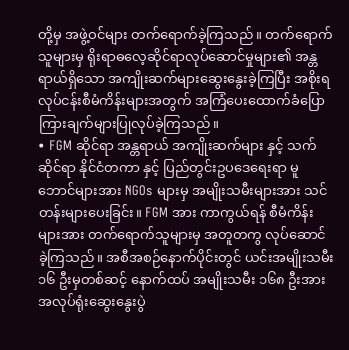တို့မှ အဖွဲ့ဝင်များ တက်ရောက်ခဲ့ကြသည်။ တက်ရောက်သူများမှ ရိုးရာဓလေ့ဆိုင်ရာလုပ်ဆောင်မှုများ၏ အန္တရာယ်ရှိသော အကျိုးဆက်များဆွေးနွေးခဲ့ကြပြီး အစိုးရလုပ်ငန်းစီမံကိန်းများအတွက် အကြံပေးထောက်ခံပြောကြားချက်များပြုလုပ်ခဲ့ကြသည်။
• FGM ဆိုင်ရာ အန္တရာယ် အကျိုးဆက်များ နှင့် သက်ဆိုင်ရာ နိုင်ငံတကာ နှင့် ပြည်တွင်းဥပဒေရေးရာ မူဘောင်များအား NGOs များမှ အမျိုးသမီးများအား သင်တန်းများပေးခြင်း။ FGM အား ကာကွယ်ရန် စီမံကိန်းများအား တက်ရောက်သူများမှ အတူတကွ လုပ်ဆောင်ခဲ့ကြသည်။ အစီအစဉ်နောက်ပိုင်းတွင် ယင်းအမျိုးသမီး ၁၆ ဦးမှတစ်ဆင့် နောက်ထပ် အမျိုးသမီး ၁၆၈ ဦးအားအလုပ်ရုံးဆွေးနွေးပွဲ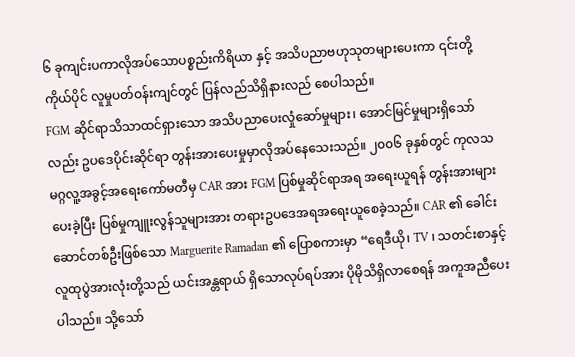၆ ခုကျင်းပကာလိုအပ်သောပစ္စည်းကိရိယာ နှင့် အသိပညာဗဟုသုတများပေးကာ ၎င်းတို့ကိုယ်ပိုင် လူမှုပတ်ဝန်းကျင်တွင် ပြန်လည်သိရှိနားလည် စေပါသည်။
FGM ဆိုင်ရာသိသာထင်ရှားသော အသိပညာပေးလှုံဆော်မှုများ၊ အောင်မြင်မှုများရှိသော်လည်း ဥပဒေပိုင်းဆိုင်ရာ တွန်းအားပေးမှုမှာလိုအပ်နေသေးသည်။ ၂၀၀၆ ခုနှစ်တွင် ကုလသမဂ္ဂလူ့အခွင့်အရေးကော်မတီမှ CAR အား FGM ပြစ်မှုဆိုင်ရာအရ အရေးယူရန် တွန်းအားများပေးခဲ့ပြီး ပြစ်မှုကျူးလွန်သူများအား တရားဥပဒေအရအရေးယူစေခဲ့သည်။ CAR ၏ ခေါင်းဆောင်တစ်ဦးဖြစ်သော Marguerite Ramadan ၏ ပြောစကားမှာ “ရေဒီယို၊ TV ၊ သတင်းစာနှင့် လူထုပွဲအားလုံးတို့သည် ယင်းအန္တရာယ် ရှိသောလုပ်ရပ်အား ပိုမိုသိရှိလာစေရန် အကူအညီပေးပါသည်။ သို့သော်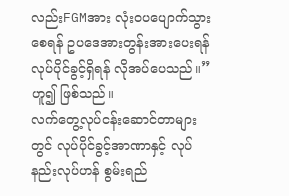လည်းFGMအား လုံးဝပပျောက်သွားစေရန် ဥပဒေအားတွန်းအားပေးရန် လုပ်ပိုင်ခွင့်ရှိရန် လိုအပ်ပေသည်။” ဟူ၍ ဖြစ်သည်။
လက်တွေ့လုပ်ငန်းဆောင်တာများတွင် လုပ်ပိုင်ခွင့်အာဏာနှင့် လုပ်နည်းလုပ်ဟန် စွမ်းရည်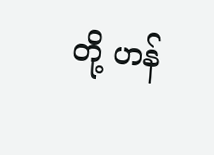တို့ ဟန်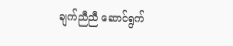ချက်ညီညီ ဆောင်ရွက်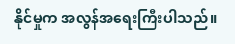နိုင်မှုက အလွန်အရေးကြီးပါသည်။